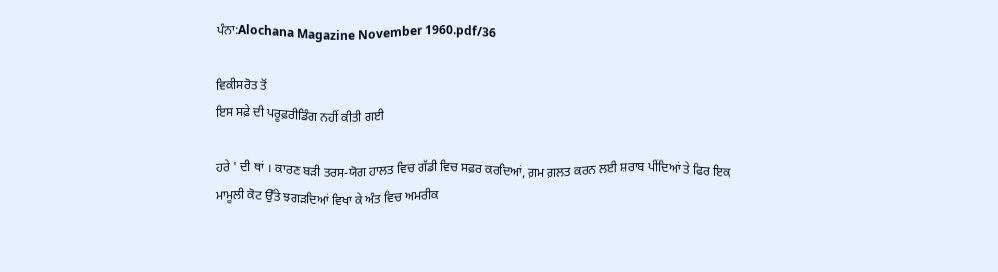ਪੰਨਾ:Alochana Magazine November 1960.pdf/36

ਵਿਕੀਸਰੋਤ ਤੋਂ
ਇਸ ਸਫ਼ੇ ਦੀ ਪਰੂਫ਼ਰੀਡਿੰਗ ਨਹੀਂ ਕੀਤੀ ਗਈ

ਹਰੇ ' ਦੀ ਥਾਂ । ਕਾਰਣ ਬੜੀ ਤਰਸ-ਯੋਗ ਹਾਲਤ ਵਿਚ ਗੱਡੀ ਵਿਚ ਸਫ਼ਰ ਕਰਦਿਆਂ, ਗ਼ਮ ਗ਼ਲਤ ਕਰਨ ਲਈ ਸ਼ਰਾਬ ਪੀਂਦਿਆਂ ਤੇ ਫਿਰ ਇਕ ਮਾਮੂਲੀ ਕੋਟ ਉੱਤੇ ਝਗੜਦਿਆਂ ਵਿਖਾ ਕੇ ਅੰਤ ਵਿਚ ਅਮਰੀਕ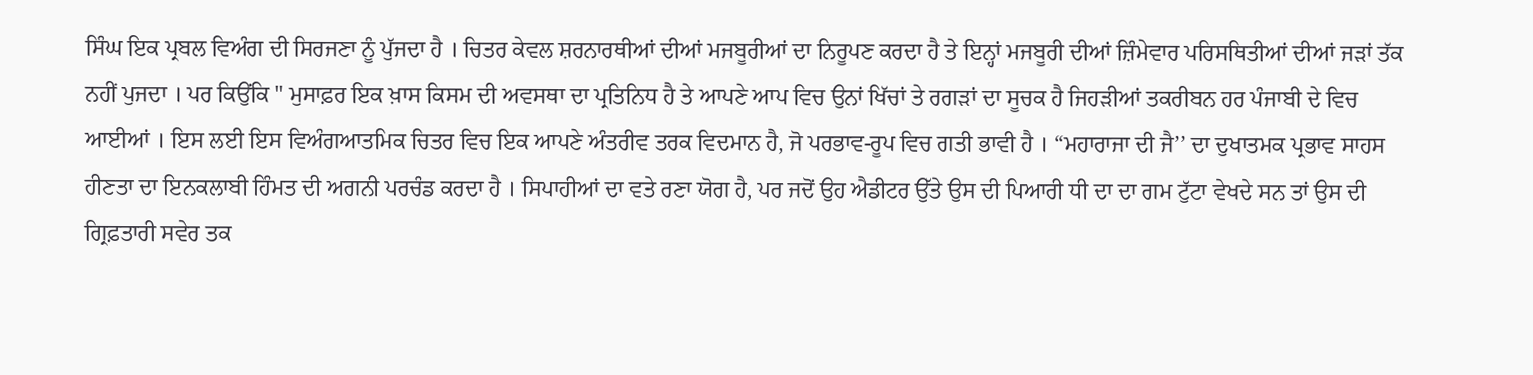ਸਿੰਘ ਇਕ ਪ੍ਰਬਲ ਵਿਅੰਗ ਦੀ ਸਿਰਜਣਾ ਨੂੰ ਪੁੱਜਦਾ ਹੈ । ਚਿਤਰ ਕੇਵਲ ਸ਼ਰਨਾਰਥੀਆਂ ਦੀਆਂ ਮਜਬੂਰੀਆਂ ਦਾ ਨਿਰੂਪਣ ਕਰਦਾ ਹੈ ਤੇ ਇਨ੍ਹਾਂ ਮਜਬੂਰੀ ਦੀਆਂ ਜ਼ਿੰਮੇਵਾਰ ਪਰਿਸਥਿਤੀਆਂ ਦੀਆਂ ਜੜਾਂ ਤੱਕ ਨਹੀਂ ਪੁਜਦਾ । ਪਰ ਕਿਉਂਕਿ " ਮੁਸਾਫ਼ਰ ਇਕ ਖ਼ਾਸ ਕਿਸਮ ਦੀ ਅਵਸਥਾ ਦਾ ਪ੍ਰਤਿਨਿਧ ਹੈ ਤੇ ਆਪਣੇ ਆਪ ਵਿਚ ਉਨਾਂ ਖਿੱਚਾਂ ਤੇ ਰਗੜਾਂ ਦਾ ਸੂਚਕ ਹੈ ਜਿਹੜੀਆਂ ਤਕਰੀਬਨ ਹਰ ਪੰਜਾਬੀ ਦੇ ਵਿਚ ਆਈਆਂ । ਇਸ ਲਈ ਇਸ ਵਿਅੰਗਆਤਮਿਕ ਚਿਤਰ ਵਿਚ ਇਕ ਆਪਣੇ ਅੰਤਰੀਵ ਤਰਕ ਵਿਦਮਾਨ ਹੈ, ਜੋ ਪਰਭਾਵ-ਰੂਪ ਵਿਚ ਗਤੀ ਭਾਵੀ ਹੈ । “ਮਹਾਰਾਜਾ ਦੀ ਜੈ’’ ਦਾ ਦੁਖਾਤਮਕ ਪ੍ਰਭਾਵ ਸਾਹਸ ਹੀਣਤਾ ਦਾ ਇਨਕਲਾਬੀ ਹਿੰਮਤ ਦੀ ਅਗਨੀ ਪਰਚੰਡ ਕਰਦਾ ਹੈ । ਸਿਪਾਹੀਆਂ ਦਾ ਵਤੇ ਰਣਾ ਯੋਗ ਹੈ, ਪਰ ਜਦੋਂ ਉਹ ਐਡੀਟਰ ਉੱਤੇ ਉਸ ਦੀ ਪਿਆਰੀ ਧੀ ਦਾ ਦਾ ਗਮ ਟੁੱਟਾ ਵੇਖਦੇ ਸਨ ਤਾਂ ਉਸ ਦੀ ਗ੍ਰਿਫ਼ਤਾਰੀ ਸਵੇਰ ਤਕ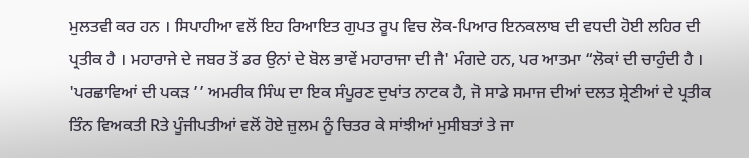ਮੁਲਤਵੀ ਕਰ ਹਨ । ਸਿਪਾਹੀਆ ਵਲੋਂ ਇਹ ਰਿਆਇਤ ਗੁਪਤ ਰੂਪ ਵਿਚ ਲੋਕ-ਪਿਆਰ ਇਨਕਲਾਬ ਦੀ ਵਧਦੀ ਹੋਈ ਲਹਿਰ ਦੀ ਪ੍ਰਤੀਕ ਹੈ । ਮਹਾਰਾਜੇ ਦੇ ਜਬਰ ਤੋਂ ਡਰ ਉਨਾਂ ਦੇ ਬੋਲ ਭਾਵੇਂ ਮਹਾਰਾਜਾ ਦੀ ਜੈ' ਮੰਗਦੇ ਹਨ, ਪਰ ਆਤਮਾ “ਲੋਕਾਂ ਦੀ ਚਾਹੁੰਦੀ ਹੈ । 'ਪਰਛਾਵਿਆਂ ਦੀ ਪਕੜ ’’ ਅਮਰੀਕ ਸਿੰਘ ਦਾ ਇਕ ਸੰਪੂਰਣ ਦੁਖਾਂਤ ਨਾਟਕ ਹੈ, ਜੋ ਸਾਡੇ ਸਮਾਜ ਦੀਆਂ ਦਲਤ ਸ਼੍ਰੇਣੀਆਂ ਦੇ ਪ੍ਰਤੀਕ ਤਿੰਨ ਵਿਅਕਤੀ Rਤੇ ਪੂੰਜੀਪਤੀਆਂ ਵਲੋਂ ਹੋਏ ਜ਼ੁਲਮ ਨੂੰ ਚਿਤਰ ਕੇ ਸਾਂਝੀਆਂ ਮੁਸੀਬਤਾਂ ਤੇ ਜਾ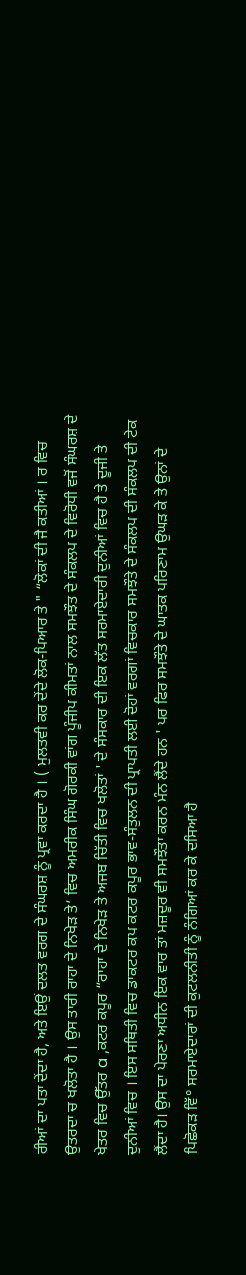ਰੀਆਂ ਦਾ ਪਤਾ ਦੇਂਦਾ ਹੈ, ਅਤੇ ਇਉਂ ਦਲਤ ਵਰਗ ਦੇ ਸੰਘਰਸ਼ ਨੂੰ ਪ੍ਰਵਾ ਕਰਦਾ ਹੈ । ( ਮੁਲਤਵੀ ਕਰ ਦੇਂਦੇ ਲੋਕ-ਪਿਆਰ ਤੇ " “ਲੋਕਾਂ ਦੀ ਜੈ ਕਤੀਆਂ । ਰ ਵਿਚ ਉਤਰਦਾ ਚ ਖਲੋਤਾ ਹੈ । ਉਸ ਤਾਰੀ ਰਾਹਾ ਦੇ ਨਿਖੇੜ ਤੇ’ ਵਿਚ ਅਮਰੀਕ ਸਿੰਘ ਗੋਰਕੀ ਵਾਂਗ ਪੂੰਜੀਪ ਕੀਮਤਾਂ ਨਾਲ ਸਮਝੌਤ ਦੇ ਸੰਕਲਪ ਦੇ ਵਿਰੋਧੀ ਵਜੋਂ ਸੰਘਰਸ਼ ਦੇ ਖੇਤਰ ਵਿਚ ਉੱਤਰ a ,ਕਟਰ ਕਪੂਰ “ਰਾਹਾ ਦੇ ਨਿਖੇੜ ਤੇ ਅਜਬ ਚਿੱਤੀ ਵਿਚ ਖਲੋਤਾਂ ' ਦੇ ਸੰਸਕਾਰ ਦੀ ਇਕ ਲੱਤ ਸਰਮਾਏਦਾਰੀ ਦੁਨੀਆਂ ਵਿਚ ਹੈ ਤੇ ਦੂਜੀ ਤੇ ਦੁਨੀਆਂ ਵਿਚ । ਇਸ ਸਥਿਤੀ ਵਿਚ ਡਾਕਟਰ ਕਪ ਕਟਰ ਕਪੂਰ ਭਾਵ-ਸੰਤੁਲਨ ਦੀ ਪ੍ਰਾਪਤੀ ਲਈ ਦੋਹਾਂ ਵਰਗਾਂ ਵਿਚਕਾਰ ਸਮਝੌਤੇ ਦੇ ਸੰਕਲਪ ਦੀ ਸੰਕਲਪ ਦੀ ਟੇਕ ਲੈਂਦਾ ਹੈ। ਉਸ ਦਾ ਪੇਰਣਾ ਅਧੀਨ ਇਕ ਵਾਰ ਤਾਂ ਮਜ਼ਦੂਰ ਵੀ ਸਮਝੌਤਾ ਕਰਨ ਮੰਨ ਲੈਂਦੇ ਹਨ ' ਪਰ ਫਿਰ ਸਮਝੌਤੇ ਦੇ ਘਾਤਕ ਪਰਿਣਾਮ ਉਘੜ ਕੇ ਤੇ ਉਨਾਂ ਦੇ ਪਿਛੋਕੜ ਵਿੱ° ਸਰਮਾਏਦਾਰਾਂ ਦੀ ਕੁਟਲਨੀਤੀ ਨੂੰ ਨੰਗਿਆਂ ਕਰ ਕੇ ਦਸਿਆ ਹੈ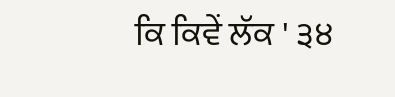ਕਿ ਕਿਵੇਂ ਲੱਕ ' ੩੪